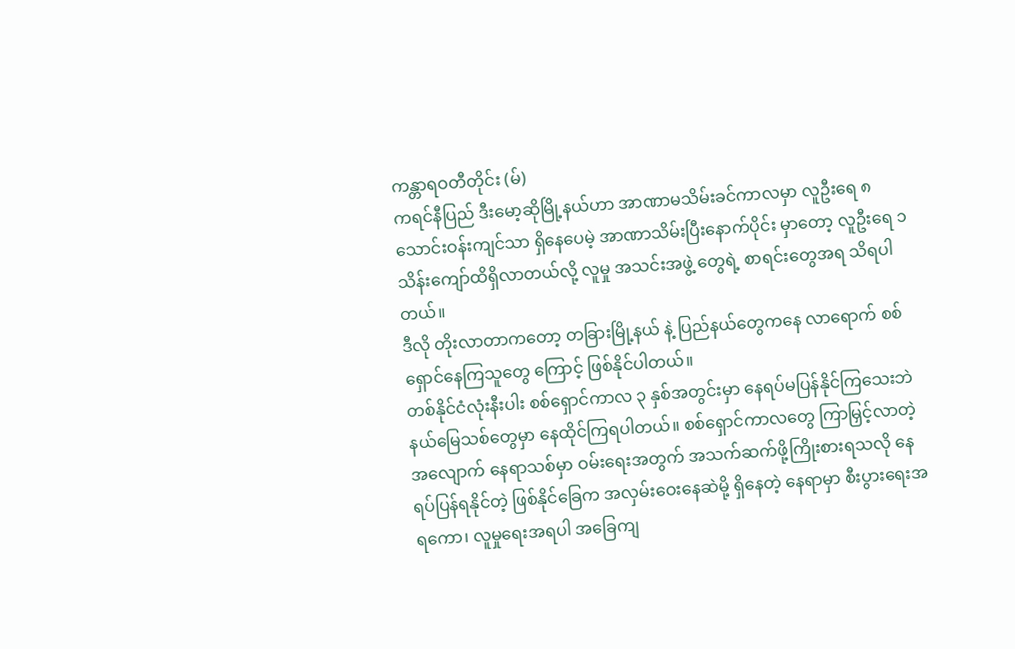ကန္တာရဝတီတိုင်း (မ်)
ကရင်နီပြည် ဒီးမော့ဆိုမြို့နယ်ဟာ အာဏာမသိမ်းခင်ကာလမှာ လူဦးရေ ၈ သောင်းဝန်းကျင်သာ ရှိနေပေမဲ့ အာဏာသိမ်းပြီးနောက်ပိုင်း မှာတော့ လူဦးရေ ၁သိန်းကျော်ထိရှိလာတယ်လို့ လူမှု အသင်းအဖွဲ့ တွေရဲ့ စာရင်းတွေအရ သိရပါတယ်။
ဒီလို တိုးလာတာကတော့ တခြားမြို့နယ် နဲ့ ပြည်နယ်တွေကနေ လာရောက် စစ်ရှောင်နေကြသူတွေ ကြောင့် ဖြစ်နိုင်ပါတယ်။
တစ်နိုင်ငံလုံးနီးပါး စစ်ရှောင်ကာလ ၃ နှစ်အတွင်းမှာ နေရပ်မပြန်နိုင်ကြသေးဘဲ နယ်မြေသစ်တွေမှာ နေထိုင်ကြရပါတယ်။ စစ်ရှောင်ကာလတွေ ကြာမြှင့်လာတဲ့အလျောက် နေရာသစ်မှာ ဝမ်းရေးအတွက် အသက်ဆက်ဖို့ကြိုးစားရသလို နေရပ်ပြန်ရနိုင်တဲ့ ဖြစ်နိုင်ခြေက အလှမ်းဝေးနေဆဲမို့ ရှိနေတဲ့ နေရာမှာ စီးပွားရေးအရကော၊ လူမှုရေးအရပါ အခြေကျ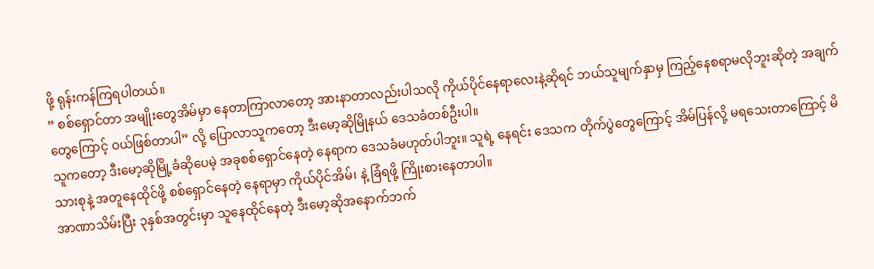ဖို့ ရုန်းကန်ကြရပါတယ်။
“ စစ်ရှောင်တာ အမျိုးတွေအိမ်မှာ နေတာကြာလာတော့ အားနာတာလည်းပါသလို ကိုယ်ပိုင်နေရာလေးနဲ့ဆိုရင် ဘယ်သူမျက်နှာမှ ကြည့်နေစရာမလိုဘူးဆိုတဲ့ အချက်တွေကြောင့် ဝယ်ဖြစ်တာပါ” လို့ ပြောလာသူကတော့ ဒီးမော့ဆိုမြိုနယ် ဒေသခံတစ်ဦးပါ။
သူကတော့ ဒီးမော့ဆိုမြို့ခံဆိုပေမဲ့ အခုစစ်ရှောင်နေတဲ့ နေရာက ဒေသခံမဟုတ်ပါဘူး။ သူရဲ့ နေရင်း ဒေသက တိုက်ပွဲတွေကြောင့် အိမ်ပြန်လို့ မရသေးတာကြောင့် မိသားစုနဲ့ အတူနေထိုင်ဖို့ စစ်ရှောင်နေတဲ့ နေရာမှာ ကိုယ်ပိုင်အိမ်၊ နဲ့ ခြံရဖို့ ကြိုးစားနေတာပါ။
အာဏာသိမ်းပြီး ၃နှစ်အတွင်းမှာ သူနေထိုင်နေတဲ့ ဒီးမော့ဆိုအနောက်ဘက်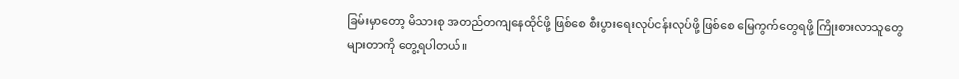ခြမ်းမှာတော့ မိသားစု အတည်တကျနေထိုင်ဖို့ ဖြစ်စေ စီးပွားရေးလုပ်ငန်းလုပ်ဖို့ ဖြစ်စေ မြေကွက်တွေရဖို့ ကြိုးစားလာသူတွေ များတာကို တွေ့ရပါတယ်။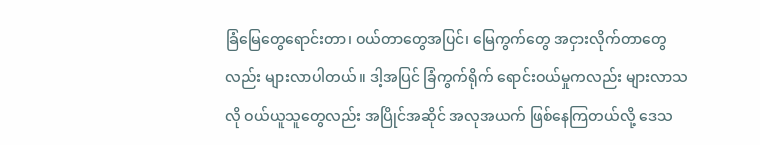ခြံမြေတွေရောင်းတာ၊ ဝယ်တာတွေအပြင်၊ မြေကွက်တွေ အငှားလိုက်တာတွေလည်း များလာပါတယ်။ ဒါ့အပြင် ခြံကွက်ရိုက် ရောင်းဝယ်မှုကလည်း များလာသလို ဝယ်ယူသူတွေလည်း အပြိုင်အဆိုင် အလုအယက် ဖြစ်နေကြတယ်လို့ ဒေသ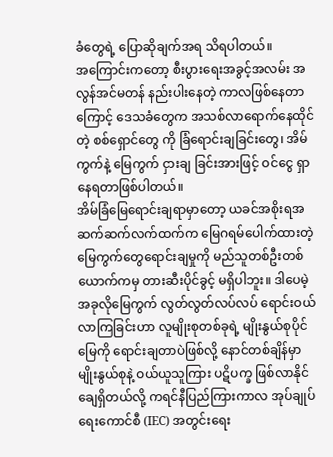ခံတွေရဲ့ ပြောဆိုချက်အရ သိရပါတယ်။
အကြောင်းကတော့ စီးပွားရေးအခွင့်အလမ်း အလွန်အင်မတန် နည်းပါးနေတဲ့ ကာလဖြစ်နေတာကြောင့် ဒေသခံတွေက အသစ်လာရောက်နေထိုင်တဲ့ စစ်ရှောင်တွေ ကို ခြံရောင်းချခြင်းတွေ၊ အိမ်ကွက်နဲ့ မြေကွက် ငှားချ ခြင်းအားဖြင့် ဝင်ငွေ ရှာနေရတာဖြစ်ပါတယ်။
အိမ်ခြံမြေရောင်းချရာမှာတော့ ယခင်အစိုးရအဆက်ဆက်လက်ထက်က မြေဂရမ်ပေါက်ထားတဲ့ မြေကွက်တွေရောင်းချမှုကို မည်သူတစ်ဦးတစ်ယောက်ကမှ တားဆီးပိုင်ခွင့် မရှိပါဘူး။ ဒါပေမဲ့ အခုလိုမြေကွက် လွတ်လွတ်လပ်လပ် ရောင်းဝယ်လာကြခြင်းဟာ လူမျိုးစုတစ်ခုရဲ့ မျိုးနွယ်စုပိုင်မြေကို ရောင်းချတာပဲဖြစ်လို့ နောင်တစ်ချိန်မှာ မျိုးနွယ်စုနဲ့ ဝယ်ယူသူကြား ပဋိပက္ခ ဖြစ်လာနိုင်ချေရှိတယ်လို့ ကရင်နီပြည်ကြားကာလ အုပ်ချုပ်ရေးကောင်စီ (IEC) အတွင်းရေး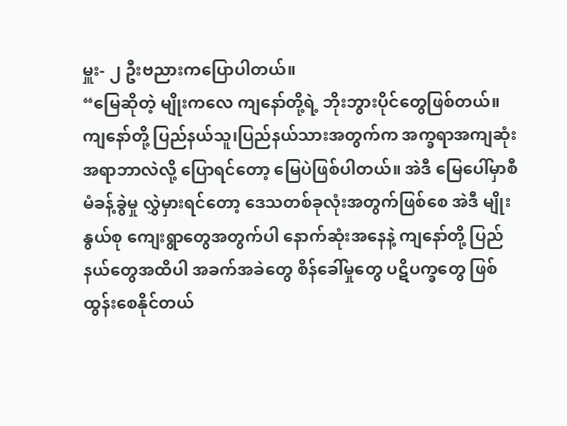မှူး- ၂ ဦးဗညားကပြောပါတယ်။
“မြေဆိုတဲ့ မျိုးကလေ ကျနော်တို့ရဲ့ ဘိုးဘွားပိုင်တွေဖြစ်တယ်။ ကျနော်တို့ ပြည်နယ်သူ၊ပြည်နယ်သားအတွက်က အက္ခရာအကျဆုံးအရာဘာလဲလို့ ပြောရင်တော့ မြေပဲဖြစ်ပါတယ်။ အဲဒီ မြေပေါ်မှာစီမံခန့်ခွဲမှု လွှဲမှားရင်တော့ ဒေသတစ်ခုလုံးအတွက်ဖြစ်စေ အဲဒီ မျိုးနွယ်စု ကျေးရွာတွေအတွက်ပါ နောက်ဆုံးအနေနဲ့ ကျနော်တို့ ပြည်နယ်တွေအထိပါ အခက်အခဲတွေ စိန်ခေါ်မှုတွေ ပဋိပက္ခတွေ ဖြစ်ထွန်းစေနိုင်တယ်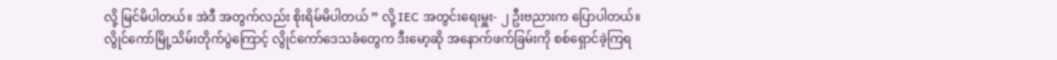လို့ မြင်မိပါတယ်။ အဲဒီ အတွက်လည်း စိုးရိမ်မိပါတယ် ” လို့ IEC အတွင်းရေးမှူး- ၂ ဦးဗညားက ပြောပါတယ်။
လွိုင်ကော်မြို့သိမ်းတိုက်ပွဲကြောင့် လွိုင်ကော်ဒေသခံတွေက ဒီးမော့ဆို အနောက်ဖက်ခြမ်းကို စစ်ရှောင်ခဲ့ကြရ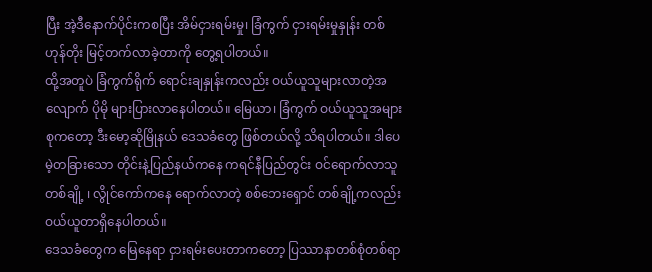ပြီး အဲ့ဒီနောက်ပိုင်းကစပြီး အိမ်ငှားရမ်းမှု၊ ခြံကွက် ငှားရမ်းမှုနှုန်း တစ်ဟုန်တိုး မြင့်တက်လာခဲ့တာကို တွေ့ရပါတယ်။
ထို့အတူပဲ ခြံကွက်ရိုက် ရောင်းချနှုန်းကလည်း ဝယ်ယူသူများလာတဲ့အလျောက် ပိုမို များပြားလာနေပါတယ်။ မြေယာ၊ ခြံကွက် ဝယ်ယူသူအများစုကတော့ ဒီးမော့ဆိုမြိုနယ် ဒေသခံတွေ ဖြစ်တယ်လို့ သိရပါတယ်။ ဒါပေမဲ့တခြားသော တိုင်းနဲ့ပြည်နယ်ကနေ ကရင်နီပြည်တွင်း ဝင်ရောက်လာသူတစ်ချို့ ၊ လွိုင်ကော်ကနေ ရောက်လာတဲ့ စစ်ဘေးရှောင် တစ်ချို့ကလည်း ဝယ်ယူတာရှိနေပါတယ်။
ဒေသခံတွေက မြေနေရာ ငှားရမ်းပေးတာကတော့ ပြဿာနာတစ်စုံတစ်ရာ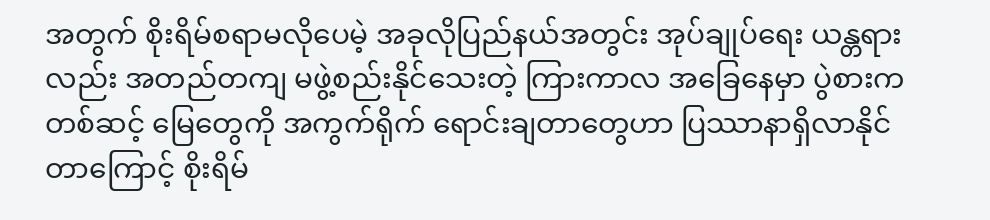အတွက် စိုးရိမ်စရာမလိုပေမဲ့ အခုလိုပြည်နယ်အတွင်း အုပ်ချုပ်ရေး ယန္တရားလည်း အတည်တကျ မဖွဲ့စည်းနိုင်သေးတဲ့ ကြားကာလ အခြေနေမှာ ပွဲစားကတစ်ဆင့် မြေတွေကို အကွက်ရိုက် ရောင်းချတာတွေဟာ ပြဿာနာရှိလာနိုင်တာကြောင့် စိုးရိမ်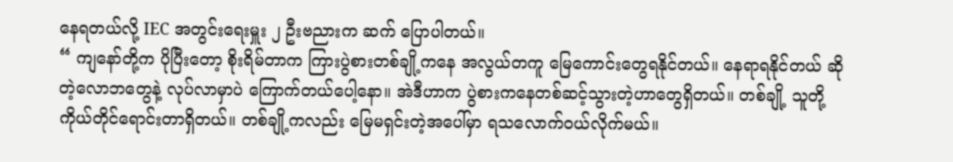နေရတယ်လို့ IEC အတွင်းရေးမှူး ၂ ဦးဗညားက ဆက် ပြောပါတယ်။
“ ကျနော်တို့က ပိုပြီးတော့ စိုးရိမ်တာက ကြားပွဲစားတစ်ချို့ကနေ အလွယ်တကူ မြေကောင်းတွေရနိုင်တယ်။ နေရာရနိုင်တယ် ဆိုတဲ့လောဘတွေနဲ့ လုပ်လာမှာပဲ ကြောက်တယ်ပေါ့နော။ အဲဒီဟာက ပွဲစားကနေတစ်ဆင့်သွားတဲ့ဟာတွေရှိတယ်။ တစ်ချို့ သူတို့ ကိုယ်တိုင်ရောင်းတာရှိတယ်။ တစ်ချို့ကလည်း မြေမရှင်းတဲ့အပေါ်မှာ ရသလောက်ဝယ်လိုက်မယ်။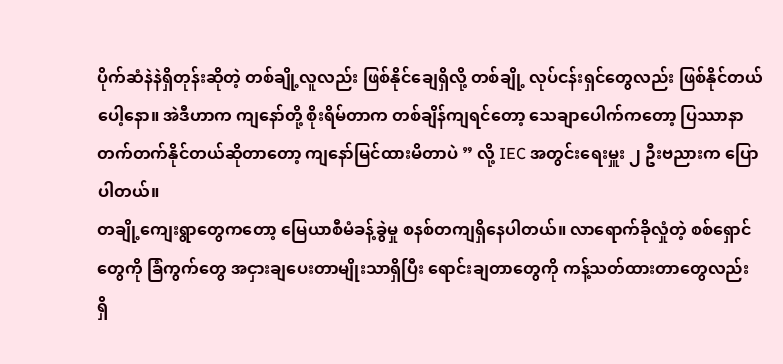ပိုက်ဆံနဲနဲရှိတုန်းဆိုတဲ့ တစ်ချို့လူလည်း ဖြစ်နိုင်ချေရှိလို့ တစ်ချို့ လုပ်ငန်းရှင်တွေလည်း ဖြစ်နိုင်တယ်ပေါ့နော။ အဲဒီဟာက ကျနော်တို့ စိုးရိမ်တာက တစ်ချိန်ကျရင်တော့ သေချာပေါက်ကတော့ ပြဿာနာ တက်တက်နိုင်တယ်ဆိုတာတော့ ကျနော်မြင်ထားမိတာပဲ ” လို့ IEC အတွင်းရေးမှူး ၂ ဦးဗညားက ပြောပါတယ်။
တချို့ကျေးရွာတွေကတော့ မြေယာစီမံခန့်ခွဲမှု စနစ်တကျရှိနေပါတယ်။ လာရောက်ခိုလှုံတဲ့ စစ်ရှောင်တွေကို ခြံကွက်တွေ အငှားချပေးတာမျိုးသာရှိပြီး ရောင်းချတာတွေကို ကန့်သတ်ထားတာတွေလည်း ရှိ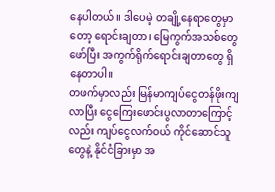နေပါတယ်။ ဒါပေမဲ့ တချို့နေရာတွေမှာတော့ ရောင်းချတာ၊ မြေကွက်အသစ်တွေဖော်ပြီး အကွက်ရိုက်ရောင်းချတာတွေ ရှိနေတာပါ။
တဖက်မှာလည်း မြန်မာကျပ်ငွေတန်ဖိုးကျလာပြီး ငွေကြေးဖောင်းပွလာတာကြောင့်လည်း ကျပ်ငွေလက်ဝယ် ကိုင်ဆောင်သူတွေနဲ့ နိုင်ငံခြားမှာ အ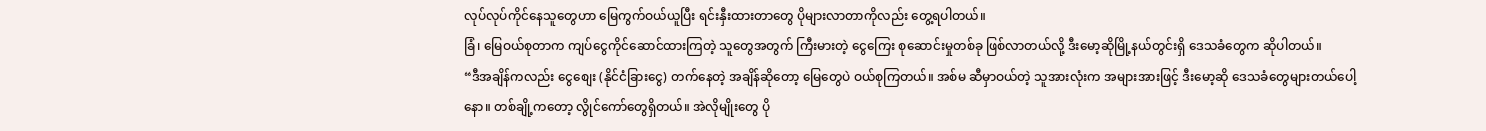လုပ်လုပ်ကိုင်နေသူတွေဟာ မြေကွက်ဝယ်ယူပြီး ရင်းနှီးထားတာတွေ ပိုများလာတာကိုလည်း တွေ့ရပါတယ်။
ခြံ၊ မြေဝယ်စုတာက ကျပ်ငွေကိုင်ဆောင်ထားကြတဲ့ သူတွေအတွက် ကြီးမားတဲ့ ငွေကြေး စုဆောင်းမှုတစ်ခု ဖြစ်လာတယ်လို့ ဒီးမော့ဆိုမြို့နယ်တွင်းရှိ ဒေသခံတွေက ဆိုပါတယ်။
“ဒီအချိန်ကလည်း ငွေစျေး (နိုင်ငံခြားငွေ) တက်နေတဲ့ အချိန်ဆိုတော့ မြေတွေပဲ ဝယ်စုကြတယ်။ အစ်မ ဆီမှာဝယ်တဲ့ သူအားလုံးက အများအားဖြင့် ဒီးမော့ဆို ဒေသခံတွေများတယ်ပေါ့နော။ တစ်ချို့ကတော့ လွိုင်ကော်တွေရှိတယ်။ အဲလိုမျိုးတွေ ပို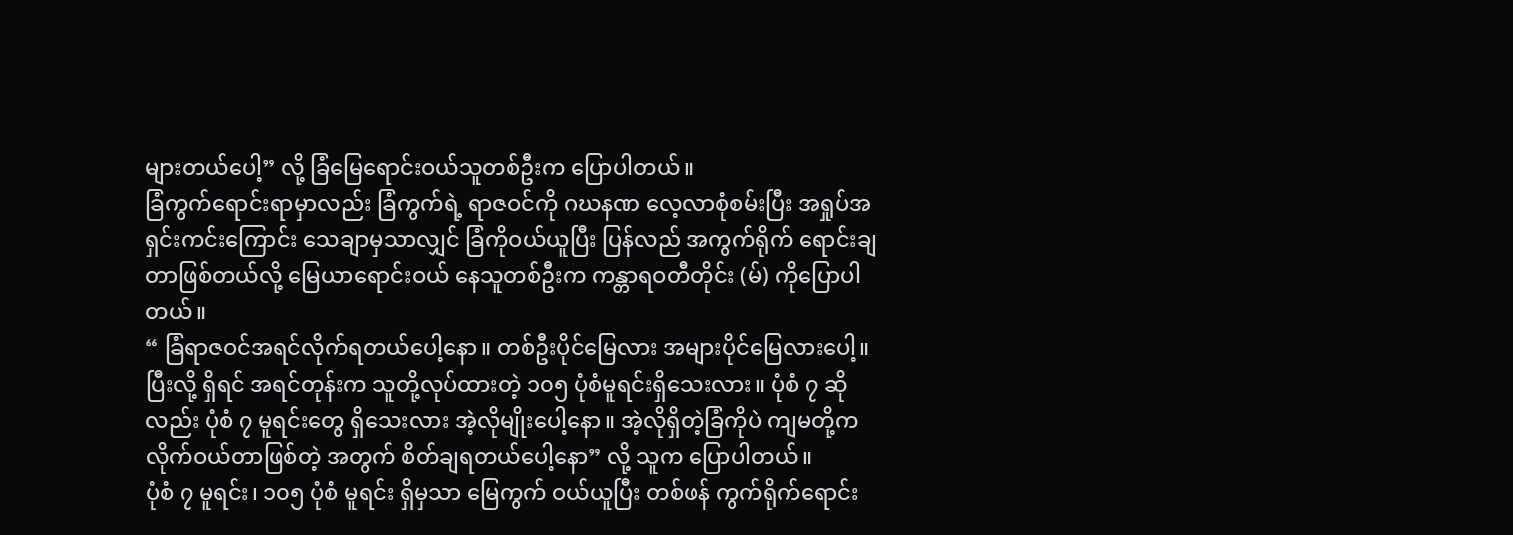များတယ်ပေါ့” လို့ ခြံမြေရောင်းဝယ်သူတစ်ဦးက ပြောပါတယ်။
ခြံကွက်ရောင်းရာမှာလည်း ခြံကွက်ရဲ့ ရာဇဝင်ကို ဂဃနဏ လေ့လာစုံစမ်းပြီး အရှုပ်အရှင်းကင်းကြောင်း သေချာမှသာလျှင် ခြံကိုဝယ်ယူပြီး ပြန်လည် အကွက်ရိုက် ရောင်းချတာဖြစ်တယ်လို့ မြေယာရောင်းဝယ် နေသူတစ်ဦးက ကန္တာရဝတီတိုင်း (မ်) ကိုပြောပါတယ်။
“ ခြံရာဇဝင်အရင်လိုက်ရတယ်ပေါ့နော။ တစ်ဦးပိုင်မြေလား အများပိုင်မြေလားပေါ့။ ပြီးလို့ ရှိရင် အရင်တုန်းက သူတို့လုပ်ထားတဲ့ ၁၀၅ ပုံစံမူရင်းရှိသေးလား။ ပုံစံ ၇ ဆိုလည်း ပုံစံ ၇ မူရင်းတွေ ရှိသေးလား အဲ့လိုမျိုးပေါ့နော။ အဲ့လိုရှိတဲ့ခြံကိုပဲ ကျမတို့က လိုက်ဝယ်တာဖြစ်တဲ့ အတွက် စိတ်ချရတယ်ပေါ့နော” လို့ သူက ပြောပါတယ်။
ပုံစံ ၇ မူရင်း၊ ၁၀၅ ပုံစံ မူရင်း ရှိမှသာ မြေကွက် ဝယ်ယူပြီး တစ်ဖန် ကွက်ရိုက်ရောင်း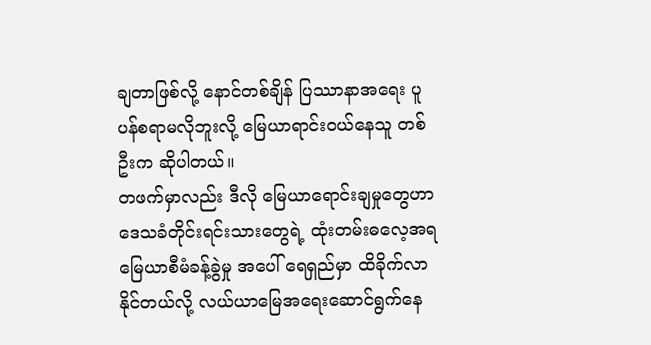ချတာဖြစ်လို့ နောင်တစ်ချိန် ပြဿာနာအရေး ပူပန်စရာမလိုဘူးလို့ မြေယာရာင်းဝယ်နေသူ တစ်ဦးက ဆိုပါတယ်။
တဖက်မှာလည်း ဒီလို မြေယာရောင်းချမှုတွေဟာ ဒေသခံတိုင်းရင်းသားတွေရဲ့ ထုံးတမ်းဓလေ့အရ မြေယာစီမံခန့်ခွဲမှု အပေါ် ရေရှည်မှာ ထိခိုက်လာနိုင်တယ်လို့ လယ်ယာမြေအရေးဆောင်ရွက်နေ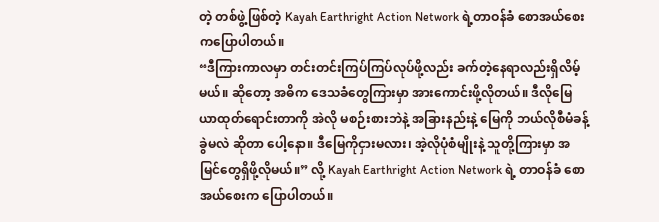တဲ့ တစ်ဖွဲ့ဖြစ်တဲ့ Kayah Earthright Action Network ရဲ့တာဝန်ခံ စောအယ်စေးကပြောပါတယ်။
“ဒီကြားကာလမှာ တင်းတင်းကြပ်ကြပ်လုပ်ဖို့လည်း ခက်တဲ့နေရာလည်းရှိလိမ့်မယ်။ ဆိုတော့ အဓိက ဒေသခံတွေကြားမှာ အားကောင်းဖို့လိုတယ်။ ဒီလိုမြေယာထုတ်ရောင်းတာကို အဲလို မစဉ်းစားဘဲနဲ့ အခြားနည်းနဲ့ မြေကို ဘယ်လိုစီမံခန့်ခွဲမလဲ ဆိုတာ ပေါ့နော။ ဒီမြေကိုငှားမလား၊ အဲ့လိုပုံစံမျိုးနဲ့ သူတို့ကြားမှာ အမြင်တွေရှိဖို့လိုမယ်။” လို့ Kayah Earthright Action Network ရဲ့ တာဝန်ခံ စောအယ်စေးက ပြောပါတယ်။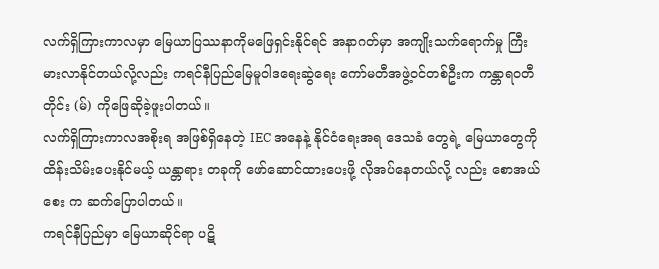လက်ရှိကြားကာလမှာ မြေယာပြဿနာကိုမဖြေရှင်းနိုင်ရင် အနာဂတ်မှာ အကျိုးသက်ရောက်မှု ကြီးမားလာနိုင်တယ်လို့လည်း ကရင်နီပြည်မြေမူဝါဒရေးဆွဲရေး ကော်မတီအဖွဲ့ဝင်တစ်ဦးက ကန္တာရဝတီတိုင်း (မ်) ကိုဖြေဆိုခဲ့ဖူးပါတယ်။
လက်ရှိကြားကာလအစိုးရ အဖြစ်ရှိနေတဲ့ IEC အနေနဲ့ နိုင်ငံရေးအရ ဒေသခံ တွေရဲ့ မြေယာတွေကို ထိန်းသိမ်းပေးနိုင်မယ့် ယန္တာရား တခုကို ဖော်ဆောင်ထားပေးဖို့ လိုအပ်နေတယ်လို့ လည်း စောအယ်စေး က ဆက်ပြောပါတယ်။
ကရင်နီပြည်မှာ မြေယာဆိုင်ရာ ပဋိ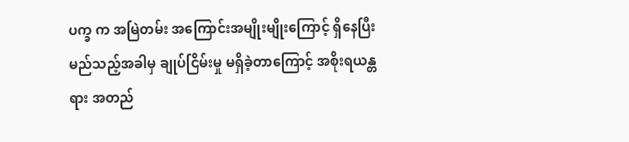ပက္ခ က အမြဲတမ်း အကြောင်းအမျိုးမျိုးကြောင့် ရှိနေပြီး မည်သည့်အခါမှ ချုပ်ငြိမ်းမှု မရှိခဲ့တာကြောင့် အစိုးရယန္တရား အတည်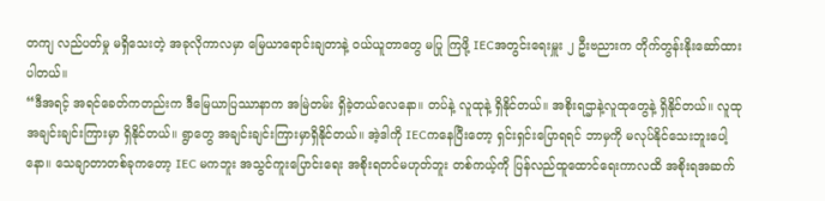တကျ လည်ပတ်မှု မရှိသေးတဲ့ အခုလိုကာလမှာ မြေယာရောင်းချတာနဲ့ ဝယ်ယူတာတွေ မပြု ကြဖို့ IECအတွင်းရေးမှူး ၂ ဦးဗညားက တိုက်တွန်းနိုးဆော်ထားပါတယ်။
“ဒီအရင့် အရင်ခေတ်ကတည်းက ဒီမြေယာပြဿာနာက အမြဲတမ်း ရှိခဲ့တယ်လေနော။ တပ်နဲ့ လူထုနဲ့ ရှိနိုင်တယ်။ အစိုးရဌာနဲ့လူထုတွေနဲ့ ရှိနိုင်တယ်။ လူထုအချင်းချင်းကြားမှာ ရှိနိုင်တယ်။ ရွာတွေ အချင်းချင်းကြားမှာရှိနိုင်တယ်။ အဲ့ဒါကို IECကနေပြီးတော့ ရှင်းရှင်းပြောရရင် ဘာမှကို မလုပ်နိုင်သေးဘူးပေါ့နော။ သေချာတာတစ်ခုကတော့ IEC မကဘူး အသွင်ကူးပြောင်းရေး အစိုးရတင်မဟုတ်ဘူး တစ်ကယ့်ကို ပြန်လည်ထူထောင်ရေးကာလထိ အစိုးရအဆက်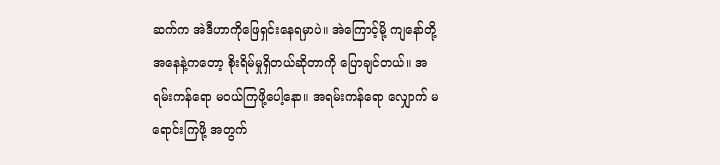ဆက်က အဲဒီဟာကိုဖြေရှင်းနေရမှာပဲ။ အဲကြောင့်မို့ ကျနော်တို့ အနေနဲ့ကတော့ စိုးရိမ်မှုရှိတယ်ဆိုတာကို ပြောချင်တယ်။ အရမ်းကန်ရော မဝယ်ကြဖို့ပေါ့နော။ အရမ်းကန်ရော လျှောက် မရောင်းကြဖို့ အတွက်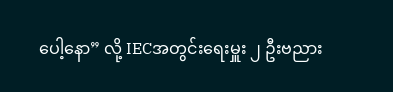ပေါ့နော” လို့ IECအတွင်းရေးမှူး ၂ ဦးဗညား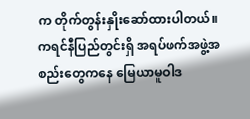က တိုက်တွန်းနှိုးဆော်ထားပါတယ်။
ကရင်နီပြည်တွင်းရှိ အရပ်ဖက်အဖွဲ့အစည်းတွေကနေ မြေယာမူဝါဒ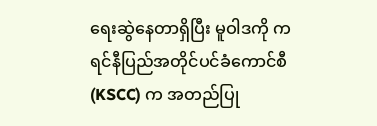ရေးဆွဲနေတာရှိပြီး မူဝါဒကို ကရင်နီပြည်အတိုင်ပင်ခံကောင်စီ (KSCC) က အတည်ပြု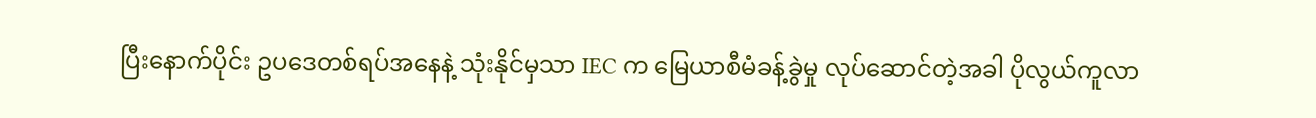ပြီးနောက်ပိုင်း ဥပဒေတစ်ရပ်အနေနဲ့ သုံးနိုင်မှသာ IEC က မြေယာစီမံခန့်ခွဲမှု လုပ်ဆောင်တဲ့အခါ ပိုလွယ်ကူလာ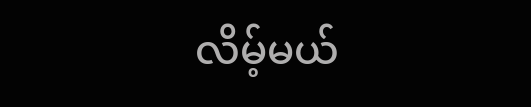လိမ့်မယ်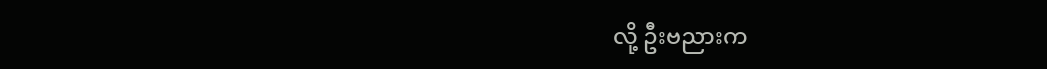လို့ ဦးဗညားက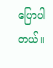ပြောပါတယ်။